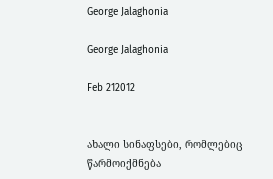George Jalaghonia

George Jalaghonia

Feb 212012


ახალი სინაფსები, რომლებიც წარმოიქმნება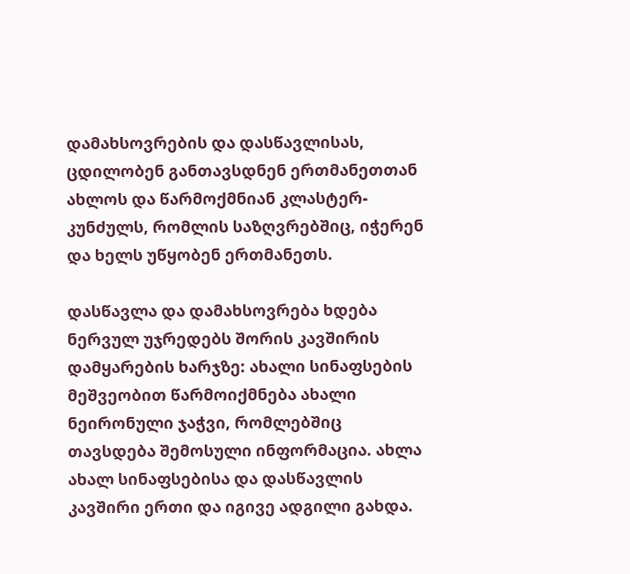დამახსოვრების და დასწავლისას, ცდილობენ განთავსდნენ ერთმანეთთან ახლოს და წარმოქმნიან კლასტერ-კუნძულს, რომლის საზღვრებშიც, იჭერენ და ხელს უწყობენ ერთმანეთს.

დასწავლა და დამახსოვრება ხდება ნერვულ უჯრედებს შორის კავშირის დამყარების ხარჯზე: ახალი სინაფსების მეშვეობით წარმოიქმნება ახალი ნეირონული ჯაჭვი, რომლებშიც თავსდება შემოსული ინფორმაცია. ახლა ახალ სინაფსებისა და დასწავლის კავშირი ერთი და იგივე ადგილი გახდა.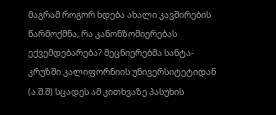მაგრამ როგორ ხდება ახალი კავშირების წარმოქმნა, რა კანონზომიერებას ექვემდებარება? მეცნიერებმა სანტა-კრუზში კალიფორნიის უნივერსიტეტიდან (ა.შ.შ) სცადეს ამ კითხვაზე პასუხის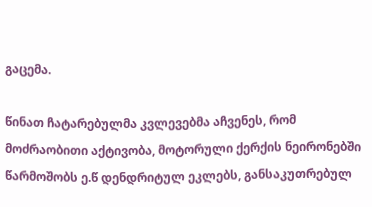გაცემა.

წინათ ჩატარებულმა კვლევებმა აჩვენეს, რომ მოძრაობითი აქტივობა, მოტორული ქერქის ნეირონებში წარმოშობს ე.წ დენდრიტულ ეკლებს, განსაკუთრებულ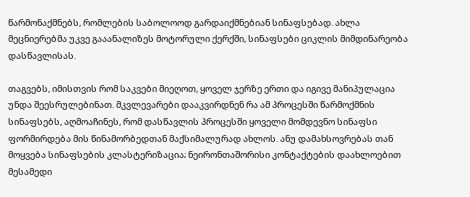წარმონაქმნებს, რომლების საბოლოოდ გარდაიქმნებიან სინაფსებად. ახლა მეცნიერებმა უკვე გააანალიზეს მოტორული ქერქში, სინაფსები ციკლის მიმდინარეობა დასწავლისას.

თაგვებს, იმისთვის რომ საკვები მიეღოთ, ყოველ ჯერზე ერთი და იგივე მანიპულაცია უნდა შეესრულებინათ. მკვლევარები დააკვირდნენ რა ამ პროცესში წარმოქმნის სინაფსებს, აღმოაჩინეს, რომ დასწავლის პროცესში ყოველი მომდევნო სინაფსი ფორმირდება მის წინამორბედთან მაქსიმალურად ახლოს. ანუ დამახსოვრებას თან მოყვება სინაფსების კლასტერიზაცია; ნეირონთაშორისი კონტაქტების დაახლოებით მესამედი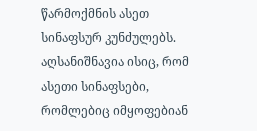წარმოქმნის ასეთ სინაფსურ კუნძულებს. აღსანიშნავია ისიც, რომ ასეთი სინაფსები, რომლებიც იმყოფებიან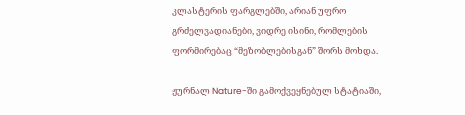კლასტერის ფარგლებში, არიან უფრო გრძელვადიანები, ვიდრე ისინი, რომლების ფორმირებაც “მეზობლებისგან” შორს მოხდა.

ჟურნალ Nature-ში გამოქვეყნებულ სტატიაში,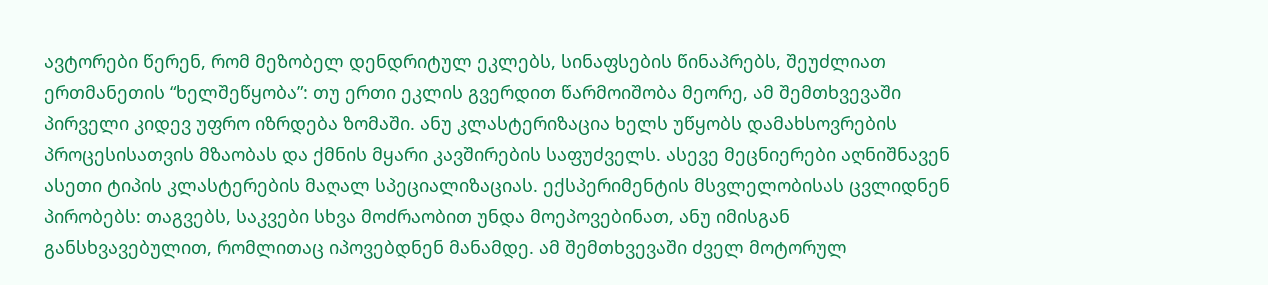ავტორები წერენ, რომ მეზობელ დენდრიტულ ეკლებს, სინაფსების წინაპრებს, შეუძლიათ ერთმანეთის “ხელშეწყობა”: თუ ერთი ეკლის გვერდით წარმოიშობა მეორე, ამ შემთხვევაში პირველი კიდევ უფრო იზრდება ზომაში. ანუ კლასტერიზაცია ხელს უწყობს დამახსოვრების პროცესისათვის მზაობას და ქმნის მყარი კავშირების საფუძველს. ასევე მეცნიერები აღნიშნავენ ასეთი ტიპის კლასტერების მაღალ სპეციალიზაციას. ექსპერიმენტის მსვლელობისას ცვლიდნენ პირობებს: თაგვებს, საკვები სხვა მოძრაობით უნდა მოეპოვებინათ, ანუ იმისგან განსხვავებულით, რომლითაც იპოვებდნენ მანამდე. ამ შემთხვევაში ძველ მოტორულ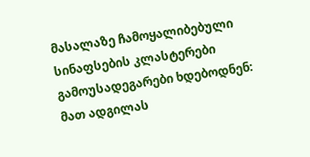მასალაზე ჩამოყალიბებული სინაფსების კლასტერები გამოუსადეგარები ხდებოდნენ: მათ ადგილას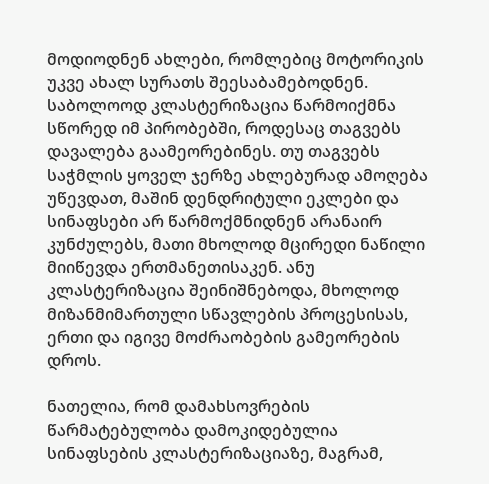მოდიოდნენ ახლები, რომლებიც მოტორიკის უკვე ახალ სურათს შეესაბამებოდნენ. საბოლოოდ კლასტერიზაცია წარმოიქმნა სწორედ იმ პირობებში, როდესაც თაგვებს დავალება გაამეორებინეს. თუ თაგვებს საჭმლის ყოველ ჯერზე ახლებურად ამოღება უწევდათ, მაშინ დენდრიტული ეკლები და სინაფსები არ წარმოქმნიდნენ არანაირ კუნძულებს, მათი მხოლოდ მცირედი ნაწილი მიიწევდა ერთმანეთისაკენ. ანუ კლასტერიზაცია შეინიშნებოდა, მხოლოდ მიზანმიმართული სწავლების პროცესისას, ერთი და იგივე მოძრაობების გამეორების დროს.

ნათელია, რომ დამახსოვრების წარმატებულობა დამოკიდებულია სინაფსების კლასტერიზაციაზე, მაგრამ,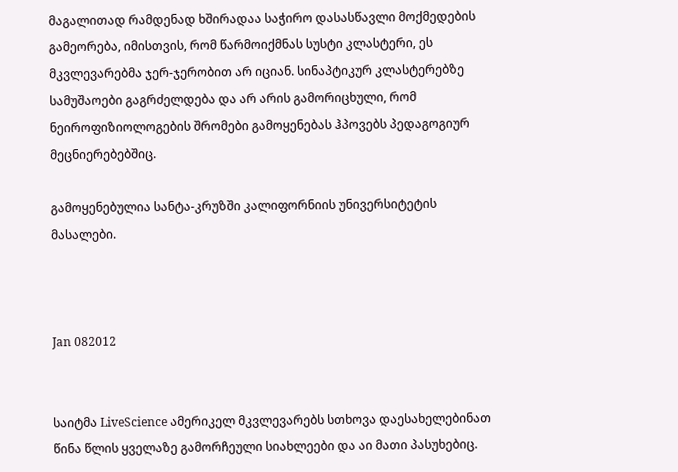მაგალითად რამდენად ხშირადაა საჭირო დასასწავლი მოქმედების გამეორება, იმისთვის, რომ წარმოიქმნას სუსტი კლასტერი, ეს მკვლევარებმა ჯერ-ჯერობით არ იციან. სინაპტიკურ კლასტერებზე სამუშაოები გაგრძელდება და არ არის გამორიცხული, რომ ნეიროფიზიოლოგების შრომები გამოყენებას ჰპოვებს პედაგოგიურ მეცნიერებებშიც.

გამოყენებულია სანტა-კრუზში კალიფორნიის უნივერსიტეტის მასალები.



Jan 082012


საიტმა LiveScience ამერიკელ მკვლევარებს სთხოვა დაესახელებინათ წინა წლის ყველაზე გამორჩეული სიახლეები და აი მათი პასუხებიც.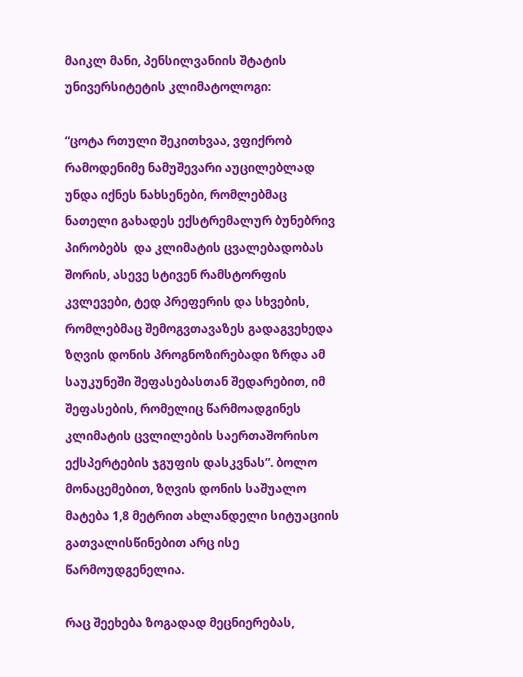მაიკლ მანი, პენსილვანიის შტატის უნივერსიტეტის კლიმატოლოგი:

“ცოტა რთული შეკითხვაა, ვფიქრობ რამოდენიმე ნამუშევარი აუცილებლად უნდა იქნეს ნახსენები, რომლებმაც ნათელი გახადეს ექსტრემალურ ბუნებრივ პირობებს  და კლიმატის ცვალებადობას შორის, ასევე სტივენ რამსტორფის კვლევები, ტედ პრეფერის და სხვების, რომლებმაც შემოგვთავაზეს გადაგვეხედა ზღვის დონის პროგნოზირებადი ზრდა ამ საუკუნეში შეფასებასთან შედარებით, იმ შეფასების, რომელიც წარმოადგინეს კლიმატის ცვლილების საერთაშორისო ექსპერტების ჯგუფის დასკვნას”. ბოლო მონაცემებით, ზღვის დონის საშუალო მატება 1,8 მეტრით ახლანდელი სიტუაციის გათვალისწინებით არც ისე წარმოუდგენელია.

რაც შეეხება ზოგადად მეცნიერებას,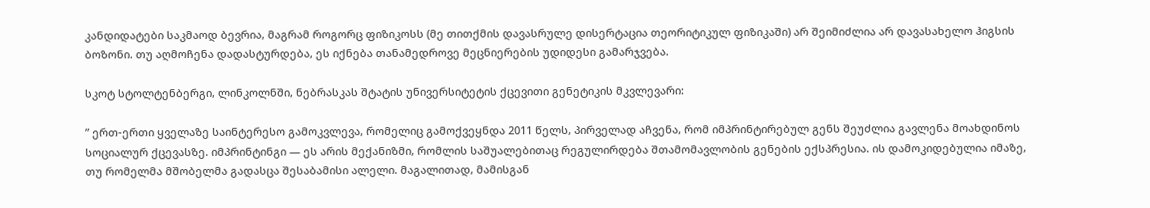კანდიდატები საკმაოდ ბევრია, მაგრამ როგორც ფიზიკოსს (მე თითქმის დავასრულე დისერტაცია თეორიტიკულ ფიზიკაში) არ შეიმიძლია არ დავასახელო ჰიგსის ბოზონი. თუ აღმოჩენა დადასტურდება, ეს იქნება თანამედროვე მეცნიერების უდიდესი გამარჯვება.

სკოტ სტოლტენბერგი, ლინკოლნში, ნებრასკას შტატის უნივერსიტეტის ქცევითი გენეტიკის მკვლევარი:

” ერთ-ერთი ყველაზე საინტერესო გამოკვლევა, რომელიც გამოქვეყნდა 2011 წელს, პირველად აჩვენა, რომ იმპრინტირებულ გენს შეუძლია გავლენა მოახდინოს სოციალურ ქცევასზე. იმპრინტინგი — ეს არის მექანიზმი, რომლის საშუალებითაც რეგულირდება შთამომავლობის გენების ექსპრესია. ის დამოკიდებულია იმაზე, თუ რომელმა მშობელმა გადასცა შესაბამისი ალელი. მაგალითად, მამისგან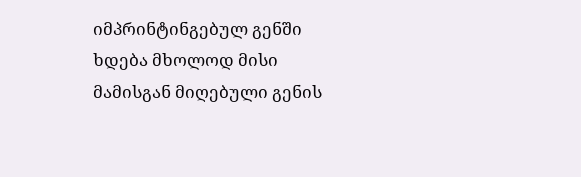იმპრინტინგებულ გენში ხდება მხოლოდ მისი მამისგან მიღებული გენის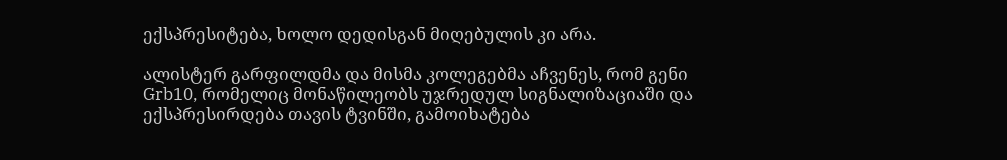ექსპრესიტება, ხოლო დედისგან მიღებულის კი არა.

ალისტერ გარფილდმა და მისმა კოლეგებმა აჩვენეს, რომ გენი  Grb10, რომელიც მონაწილეობს უჯრედულ სიგნალიზაციაში და ექსპრესირდება თავის ტვინში, გამოიხატება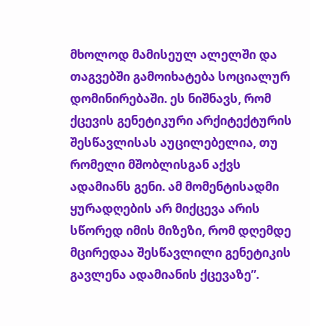მხოლოდ მამისეულ ალელში და თაგვებში გამოიხატება სოციალურ დომინირებაში. ეს ნიშნავს, რომ ქცევის გენეტიკური არქიტექტურის შესწავლისას აუცილებელია, თუ რომელი მშობლისგან აქვს ადამიანს გენი. ამ მომენტისადმი ყურადღების არ მიქცევა არის სწორედ იმის მიზეზი, რომ დღემდე მცირედაა შესწავლილი გენეტიკის გავლენა ადამიანის ქცევაზე”.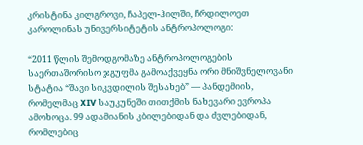კრისტინა კილგროვი, ჩაპელ-ჰილში, ჩრდილოეთ კაროლინას უნივერსიტეტის ანტროპოლოგი:

“2011 წლის შემოდგომაზე ანტროპოლოგების საერთაშორისო ჯგუფმა გამოაქვეყნა ორი მნიშვნელოვანი სტატია “შავი სიკვდილის შესახებ” — პანდემიის, რომელმაც XIV საუკუნეში თითქმის ნახევარი ევროპა ამოხოცა. 99 ადამიანის კბილებიდან და ძვლებიდან, რომლებიც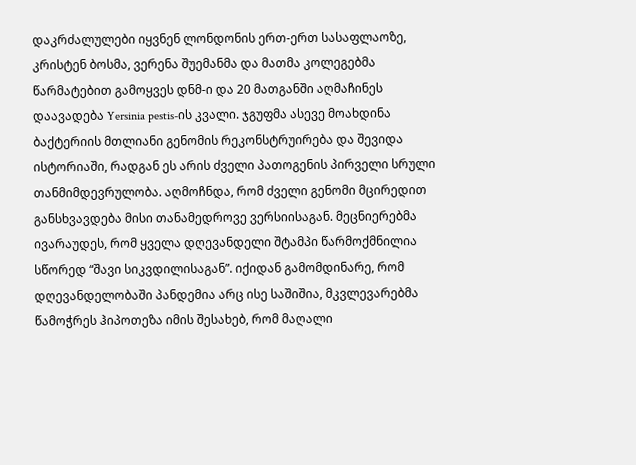დაკრძალულები იყვნენ ლონდონის ერთ-ერთ სასაფლაოზე, კრისტენ ბოსმა, ვერენა შუემანმა და მათმა კოლეგებმა წარმატებით გამოყვეს დნმ-ი და 20 მათგანში აღმაჩინეს დაავადება Yersinia pestis-ის კვალი. ჯგუფმა ასევე მოახდინა ბაქტერიის მთლიანი გენომის რეკონსტრუირება და შევიდა ისტორიაში, რადგან ეს არის ძველი პათოგენის პირველი სრული თანმიმდევრულობა. აღმოჩნდა, რომ ძველი გენომი მცირედით განსხვავდება მისი თანამედროვე ვერსიისაგან. მეცნიერებმა ივარაუდეს, რომ ყველა დღევანდელი შტამპი წარმოქმნილია სწორედ “შავი სიკვდილისაგან”. იქიდან გამომდინარე, რომ დღევანდელობაში პანდემია არც ისე საშიშია, მკვლევარებმა წამოჭრეს ჰიპოთეზა იმის შესახებ, რომ მაღალი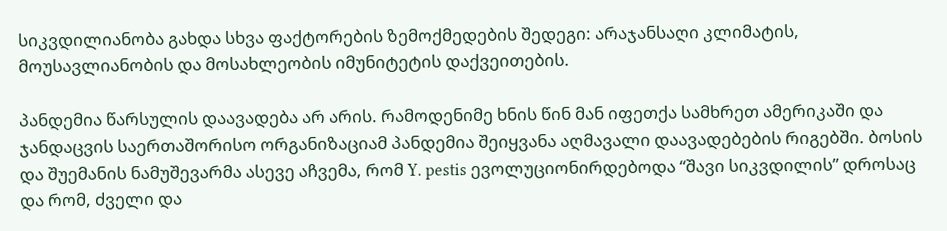სიკვდილიანობა გახდა სხვა ფაქტორების ზემოქმედების შედეგი: არაჯანსაღი კლიმატის, მოუსავლიანობის და მოსახლეობის იმუნიტეტის დაქვეითების.

პანდემია წარსულის დაავადება არ არის. რამოდენიმე ხნის წინ მან იფეთქა სამხრეთ ამერიკაში და ჯანდაცვის საერთაშორისო ორგანიზაციამ პანდემია შეიყვანა აღმავალი დაავადებების რიგებში. ბოსის და შუემანის ნამუშევარმა ასევე აჩვემა, რომ Y. pestis ევოლუციონირდებოდა “შავი სიკვდილის” დროსაც და რომ, ძველი და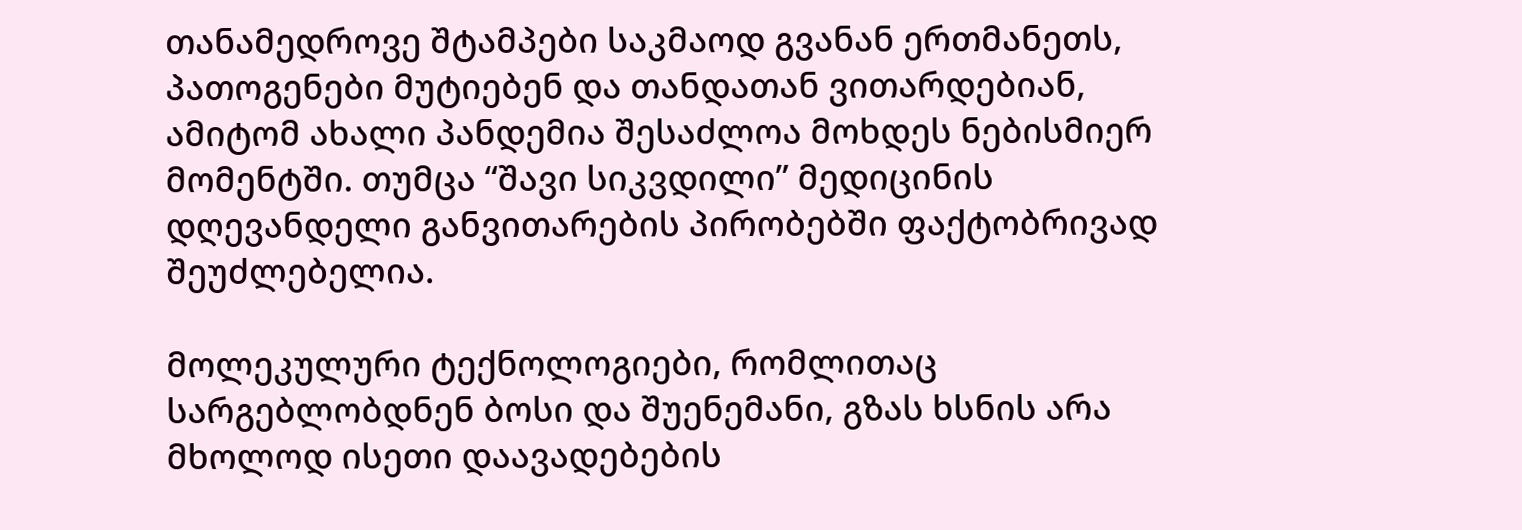თანამედროვე შტამპები საკმაოდ გვანან ერთმანეთს, პათოგენები მუტიებენ და თანდათან ვითარდებიან, ამიტომ ახალი პანდემია შესაძლოა მოხდეს ნებისმიერ მომენტში. თუმცა “შავი სიკვდილი” მედიცინის დღევანდელი განვითარების პირობებში ფაქტობრივად შეუძლებელია.

მოლეკულური ტექნოლოგიები, რომლითაც სარგებლობდნენ ბოსი და შუენემანი, გზას ხსნის არა მხოლოდ ისეთი დაავადებების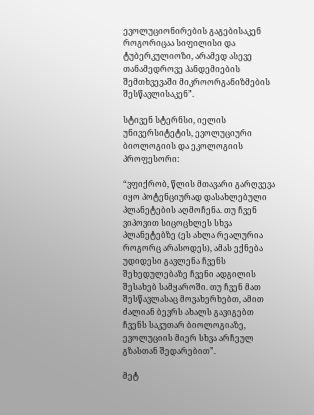ევოლუციონირების გაგებისაკენ როგორიცაა სიფილისი და ტუბერკულიოზი, არამედ ასევე თანამედროვე პანდემიების შემთხვევაში მიკროორგანიზმების შესწავლისაკენ”.

სტივენ სტერნსი, იელის უნივერსიტეტის, ევოლუციური ბიოლოგიის და ეკოლოგიის პროფესორი:

“ვფიქრობ, წლის მთავარი გარღვევა იყო პოტენციურად დასახლებული პლანეტების აღმოჩენა. თუ ჩვენ ვიპოვით სიცოცხლეს სხვა პლანეტებზე (ეს ახლა რეალურია როგორც არასოდეს), ამას ექნება უდიდესი გავლენა ჩვენს შეხედულებაზე ჩვენი ადგილის შესახებ სამყაროში. თუ ჩვენ მათ შესწავლასაც მოვახერხებთ, ამით ძალიან ბევრს ახალს გავიგებთ ჩვენს საკუთარ ბიოლოგიაზე, ევოლუციის მიერ სხვა არჩეულ გზასთან შედარებით”.

მეტ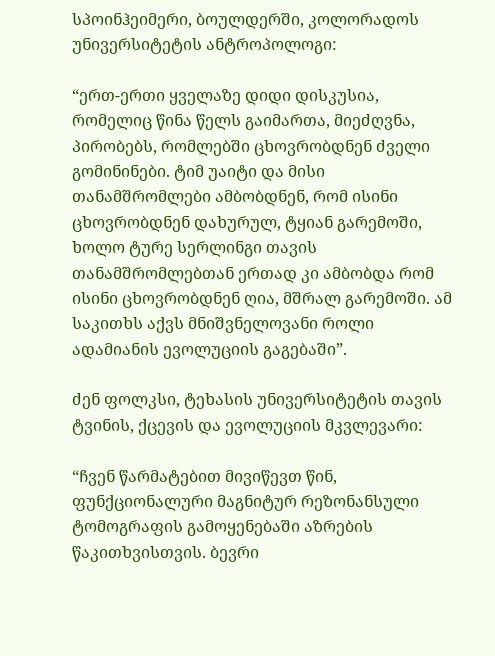სპოინჰეიმერი, ბოულდერში, კოლორადოს უნივერსიტეტის ანტროპოლოგი:

“ერთ-ერთი ყველაზე დიდი დისკუსია, რომელიც წინა წელს გაიმართა, მიეძღვნა, პირობებს, რომლებში ცხოვრობდნენ ძველი გომინინები. ტიმ უაიტი და მისი თანამშრომლები ამბობდნენ, რომ ისინი ცხოვრობდნენ დახურულ, ტყიან გარემოში, ხოლო ტურე სერლინგი თავის თანამშრომლებთან ერთად კი ამბობდა რომ ისინი ცხოვრობდნენ ღია, მშრალ გარემოში. ამ საკითხს აქვს მნიშვნელოვანი როლი ადამიანის ევოლუციის გაგებაში”.

ძენ ფოლკსი, ტეხასის უნივერსიტეტის თავის ტვინის, ქცევის და ევოლუციის მკვლევარი:

“ჩვენ წარმატებით მივიწევთ წინ, ფუნქციონალური მაგნიტურ რეზონანსული ტომოგრაფის გამოყენებაში აზრების წაკითხვისთვის. ბევრი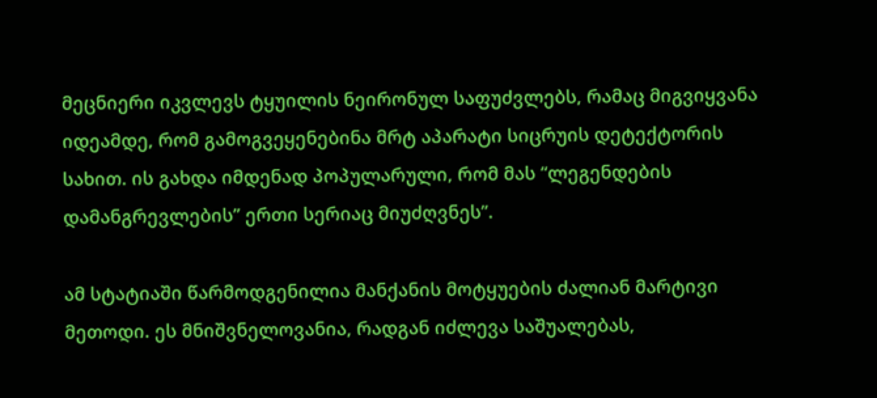მეცნიერი იკვლევს ტყუილის ნეირონულ საფუძვლებს, რამაც მიგვიყვანა იდეამდე, რომ გამოგვეყენებინა მრტ აპარატი სიცრუის დეტექტორის სახით. ის გახდა იმდენად პოპულარული, რომ მას “ლეგენდების დამანგრევლების” ერთი სერიაც მიუძღვნეს”.

ამ სტატიაში წარმოდგენილია მანქანის მოტყუების ძალიან მარტივი მეთოდი. ეს მნიშვნელოვანია, რადგან იძლევა საშუალებას,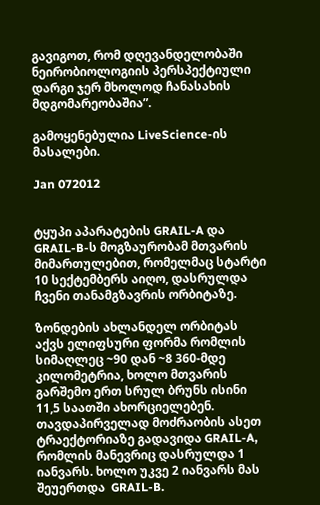გავიგოთ, რომ დღევანდელობაში ნეირობიოლოგიის პერსპექტიული დარგი ჯერ მხოლოდ ჩანასახის მდგომარეობაშია”.

გამოყენებულია LiveScience-ის მასალები.

Jan 072012


ტყუპი აპარატების GRAIL-A და GRAIL-B-ს მოგზაურობამ მთვარის მიმართულებით, რომელმაც სტარტი 10 სექტემბერს აიღო, დასრულდა ჩვენი თანამგზავრის ორბიტაზე.

ზონდების ახლანდელ ორბიტას აქვს ელიფსური ფორმა რომლის სიმაღლეც ~90 დან ~8 360-მდე კილომეტრია, ხოლო მთვარის გარშემო ერთ სრულ ბრუნს ისინი 11,5 საათში ახორციელებენ. თავდაპირველად მოძრაობის ასეთ ტრაექტორიაზე გადავიდა GRAIL-A, რომლის მანევრიც დასრულდა 1 იანვარს. ხოლო უკვე 2 იანვარს მას შეუერთდა  GRAIL-B.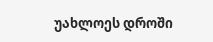უახლოეს დროში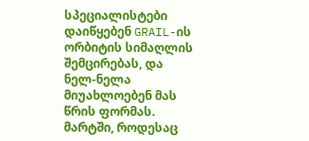სპეციალისტები დაიწყებენ GRAIL-ის ორბიტის სიმაღლის შემცირებას, და ნელ-ნელა მიუახლოებენ მას წრის ფორმას. მარტში, როდესაც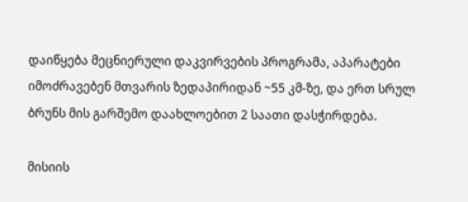დაიწყება მეცნიერული დაკვირვების პროგრამა, აპარატები იმოძრავებენ მთვარის ზედაპირიდან ~55 კმ-ზე, და ერთ სრულ ბრუნს მის გარშემო დაახლოებით 2 საათი დასჭირდება.

მისიის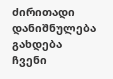ძირითადი დანიშნულება გახდება ჩვენი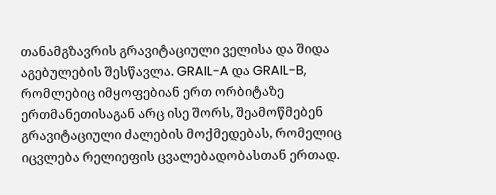თანამგზავრის გრავიტაციული ველისა და შიდა აგებულების შესწავლა. GRAIL-A და GRAIL-B, რომლებიც იმყოფებიან ერთ ორბიტაზე ერთმანეთისაგან არც ისე შორს, შეამოწმებენ გრავიტაციული ძალების მოქმედებას, რომელიც იცვლება რელიეფის ცვალებადობასთან ერთად.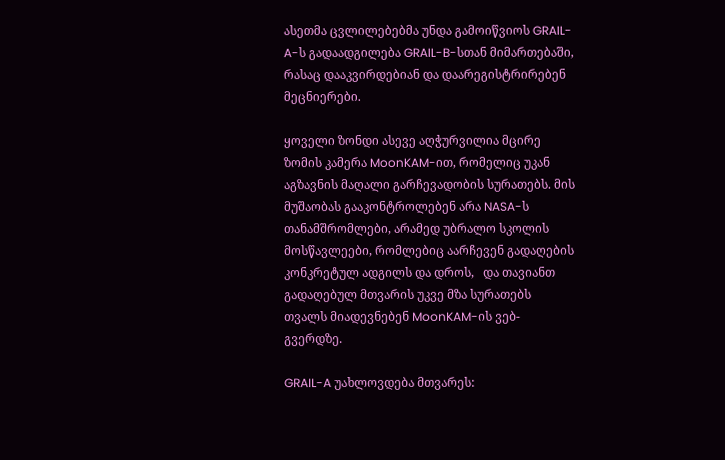ასეთმა ცვლილებებმა უნდა გამოიწვიოს GRAIL-A-ს გადაადგილება GRAIL-B-სთან მიმართებაში, რასაც დააკვირდებიან და დაარეგისტრირებენ მეცნიერები.

ყოველი ზონდი ასევე აღჭურვილია მცირე ზომის კამერა MoonKAM-ით, რომელიც უკან აგზავნის მაღალი გარჩევადობის სურათებს. მის მუშაობას გააკონტროლებენ არა NASA-ს თანამშრომლები, არამედ უბრალო სკოლის მოსწავლეები, რომლებიც აარჩევენ გადაღების კონკრეტულ ადგილს და დროს,   და თავიანთ გადაღებულ მთვარის უკვე მზა სურათებს თვალს მიადევნებენ MoonKAM-ის ვებ-გვერდზე.

GRAIL-A უახლოვდება მთვარეს: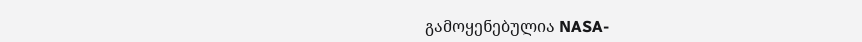გამოყენებულია NASA-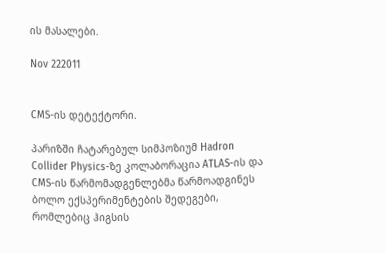ის მასალები.

Nov 222011


CMS-ის დეტექტორი.

პარიზში ჩატარებულ სიმპოზიუმ Hadron Collider Physics-ზე კოლაბორაცია ATLAS-ის და CMS-ის წარმომადგენლებმა წარმოადგინეს ბოლო ექსპერიმენტების შედეგები, რომლებიც ჰიგსის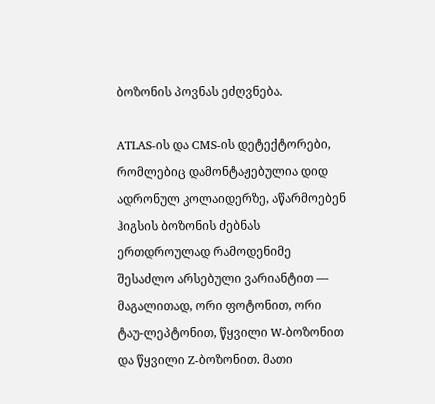ბოზონის პოვნას ეძღვნება.

ATLAS-ის და CMS-ის დეტექტორები, რომლებიც დამონტაჟებულია დიდ ადრონულ კოლაიდერზე, აწარმოებენ ჰიგსის ბოზონის ძებნას ერთდროულად რამოდენიმე შესაძლო არსებული ვარიანტით — მაგალითად, ორი ფოტონით, ორი ტაუ-ლეპტონით, წყვილი W-ბოზონით და წყვილი Z-ბოზონით. მათი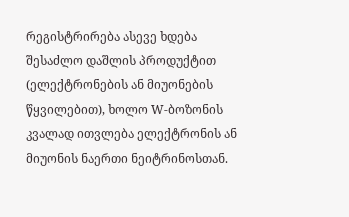რეგისტრირება ასევე ხდება შესაძლო დაშლის პროდუქტით (ელექტრონების ან მიუონების წყვილებით), ხოლო W-ბოზონის კვალად ითვლება ელექტრონის ან მიუონის ნაერთი ნეიტრინოსთან.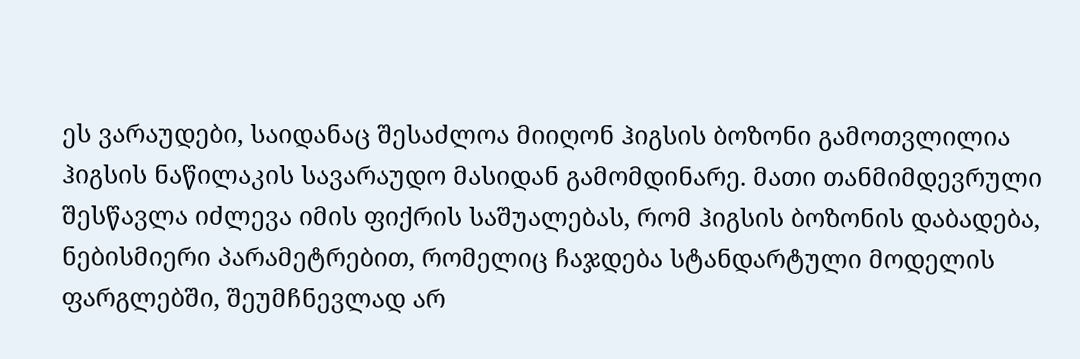ეს ვარაუდები, საიდანაც შესაძლოა მიიღონ ჰიგსის ბოზონი გამოთვლილია ჰიგსის ნაწილაკის სავარაუდო მასიდან გამომდინარე. მათი თანმიმდევრული შესწავლა იძლევა იმის ფიქრის საშუალებას, რომ ჰიგსის ბოზონის დაბადება, ნებისმიერი პარამეტრებით, რომელიც ჩაჯდება სტანდარტული მოდელის ფარგლებში, შეუმჩნევლად არ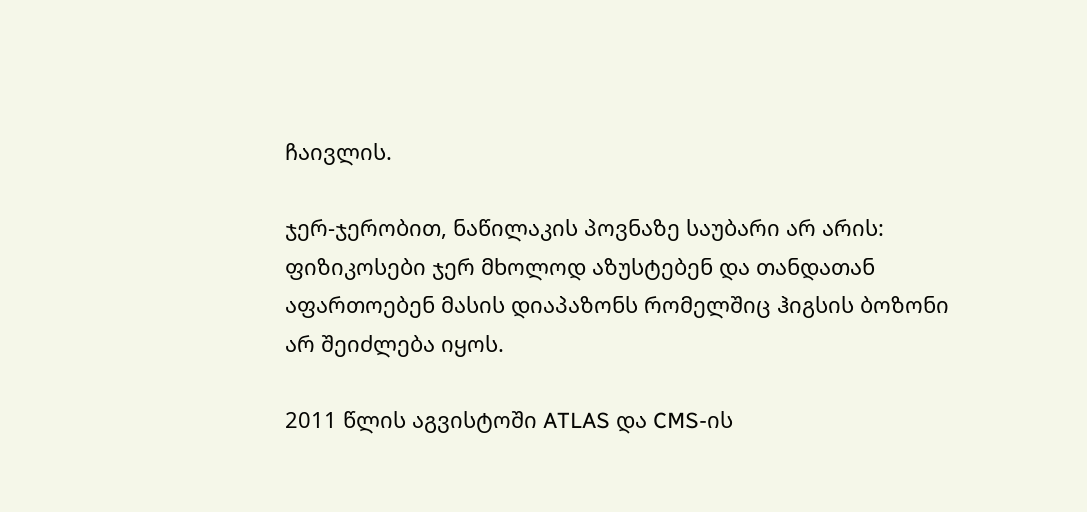ჩაივლის.

ჯერ-ჯერობით, ნაწილაკის პოვნაზე საუბარი არ არის: ფიზიკოსები ჯერ მხოლოდ აზუსტებენ და თანდათან აფართოებენ მასის დიაპაზონს რომელშიც ჰიგსის ბოზონი არ შეიძლება იყოს.

2011 წლის აგვისტოში ATLAS და CMS-ის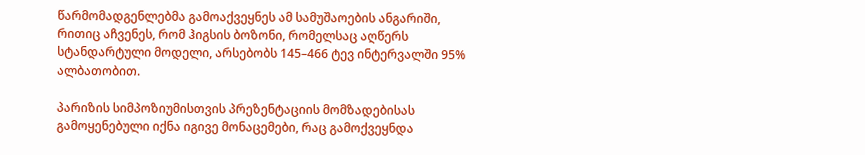წარმომადგენლებმა გამოაქვეყნეს ამ სამუშაოების ანგარიში, რითიც აჩვენეს, რომ ჰიგსის ბოზონი, რომელსაც აღწერს სტანდარტული მოდელი, არსებობს 145–466 ტევ ინტერვალში 95% ალბათობით.

პარიზის სიმპოზიუმისთვის პრეზენტაციის მომზადებისას გამოყენებული იქნა იგივე მონაცემები, რაც გამოქვეყნდა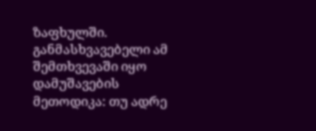ზაფხულში. განმასხვავებელი ამ შემთხვევაში იყო დამუშავების მეთოდიკა: თუ ადრე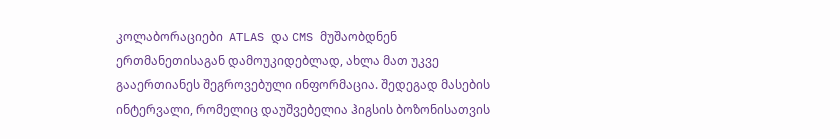კოლაბორაციები  ATLAS და CMS მუშაობდნენ ერთმანეთისაგან დამოუკიდებლად, ახლა მათ უკვე გააერთიანეს შეგროვებული ინფორმაცია. შედეგად მასების ინტერვალი, რომელიც დაუშვებელია ჰიგსის ბოზონისათვის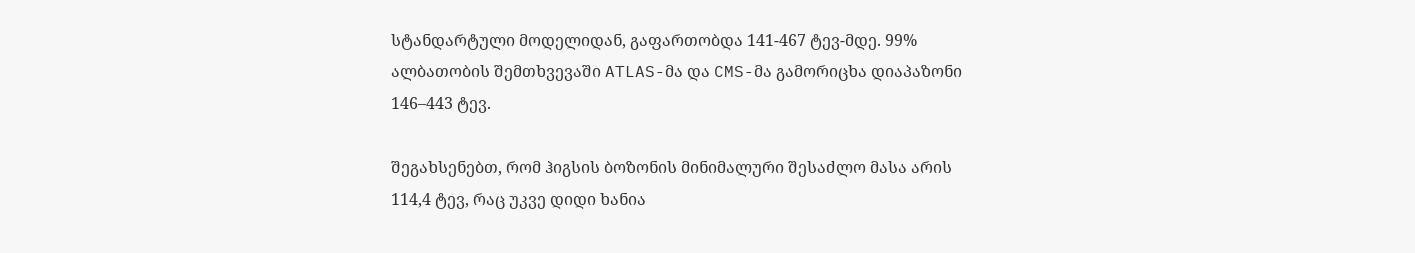სტანდარტული მოდელიდან, გაფართობდა 141-467 ტევ-მდე. 99% ალბათობის შემთხვევაში ATLAS-მა და CMS-მა გამორიცხა დიაპაზონი 146–443 ტევ.

შეგახსენებთ, რომ ჰიგსის ბოზონის მინიმალური შესაძლო მასა არის 114,4 ტევ, რაც უკვე დიდი ხანია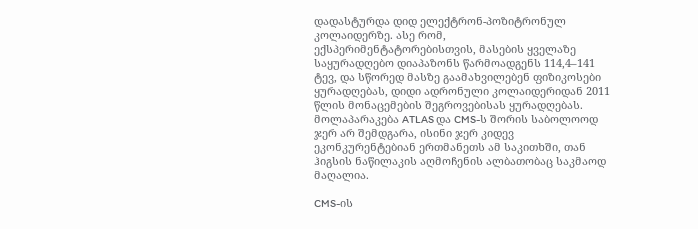დადასტურდა დიდ ელექტრონ-პოზიტრონულ კოლაიდერზე. ასე რომ, ექსპერიმენტატორებისთვის, მასების ყველაზე საყურადღებო დიაპაზონს წარმოადგენს 114,4–141 ტევ, და სწორედ მასზე გაამახვილებენ ფიზიკოსები ყურადღებას, დიდი ადრონული კოლაიდერიდან 2011 წლის მონაცემების შეგროვებისას ყურადღებას. მოლაპარაკება ATLAS და CMS-ს შორის საბოლოოდ ჯერ არ შემდგარა, ისინი ჯერ კიდევ ეკონკურენტებიან ერთმანეთს ამ საკითხში, თან ჰიგსის ნაწილაკის აღმოჩენის ალბათობაც საკმაოდ მაღალია.

CMS-ის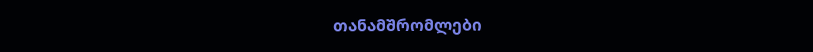თანამშრომლები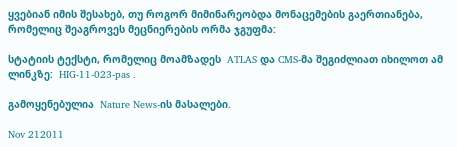ყვებიან იმის შესახებ, თუ როგორ მიმინარეობდა მონაცემების გაერთიანება, რომელიც შეაგროვეს მეცნიერების ორმა ჯგუფმა:

სტატიის ტექსტი, რომელიც მოამზადეს  ATLAS და CMS-მა შეგიძლიათ იხილოთ ამ ლინკზე:  HIG-11-023-pas .

გამოყენებულია  Nature News-ის მასალები.

Nov 212011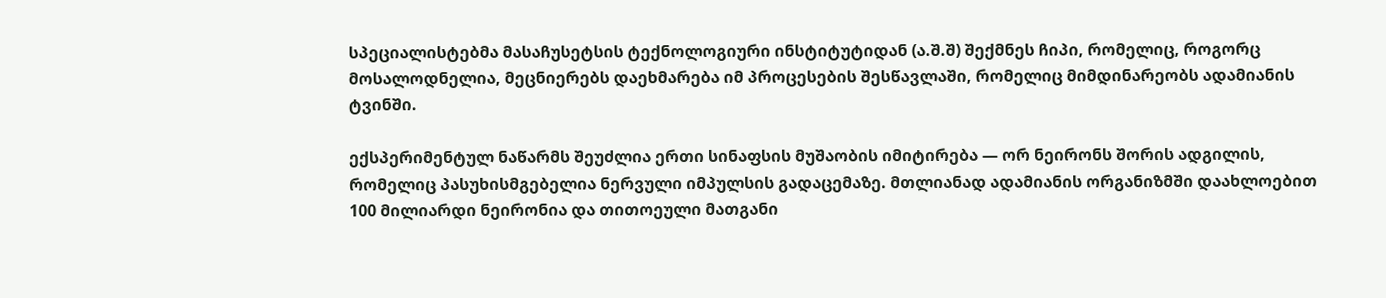სპეციალისტებმა მასაჩუსეტსის ტექნოლოგიური ინსტიტუტიდან (ა.შ.შ) შექმნეს ჩიპი, რომელიც, როგორც მოსალოდნელია, მეცნიერებს დაეხმარება იმ პროცესების შესწავლაში, რომელიც მიმდინარეობს ადამიანის ტვინში.

ექსპერიმენტულ ნაწარმს შეუძლია ერთი სინაფსის მუშაობის იმიტირება — ორ ნეირონს შორის ადგილის, რომელიც პასუხისმგებელია ნერვული იმპულსის გადაცემაზე. მთლიანად ადამიანის ორგანიზმში დაახლოებით 100 მილიარდი ნეირონია და თითოეული მათგანი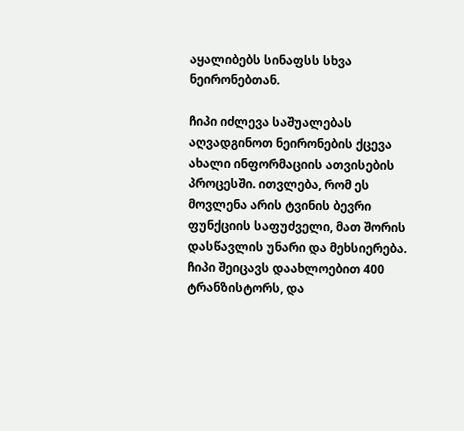აყალიბებს სინაფსს სხვა ნეირონებთან.

ჩიპი იძლევა საშუალებას აღვადგინოთ ნეირონების ქცევა ახალი ინფორმაციის ათვისების პროცესში. ითვლება, რომ ეს მოვლენა არის ტვინის ბევრი ფუნქციის საფუძველი, მათ შორის დასწავლის უნარი და მეხსიერება. ჩიპი შეიცავს დაახლოებით 400 ტრანზისტორს, და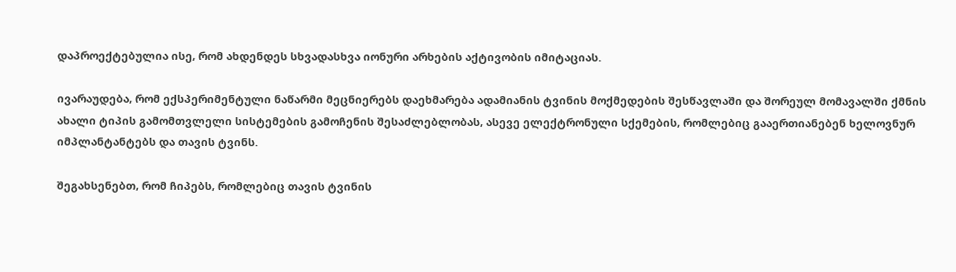დაპროექტებულია ისე, რომ ახდენდეს სხვადასხვა იონური არხების აქტივობის იმიტაციას.

ივარაუდება, რომ ექსპერიმენტული ნაწარმი მეცნიერებს დაეხმარება ადამიანის ტვინის მოქმედების შესწავლაში და შორეულ მომავალში ქმნის ახალი ტიპის გამომთვლელი სისტემების გამოჩენის შესაძლებლობას, ასევე ელექტრონული სქემების, რომლებიც გააერთიანებენ ხელოვნურ იმპლანტანტებს და თავის ტვინს.

შეგახსენებთ, რომ ჩიპებს, რომლებიც თავის ტვინის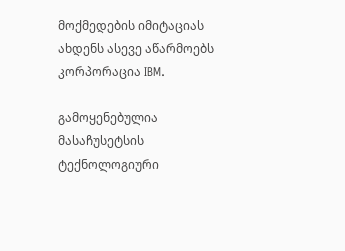მოქმედების იმიტაციას ახდენს ასევე აწარმოებს კორპორაცია IBM.

გამოყენებულია მასაჩუსეტსის ტექნოლოგიური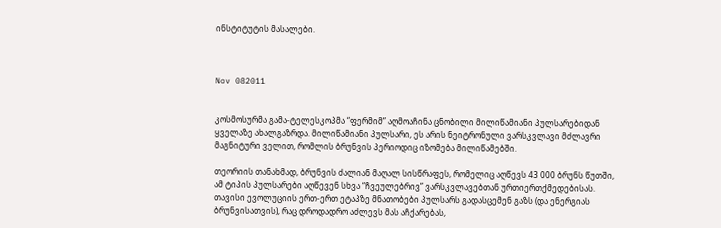ინსტიტუტის მასალები.



Nov 082011


კოსმოსურმა გამა-ტელესკოპმა “ფერმიმ” აღმოაჩინა ცნობილი მილიწამიანი პულსარებიდან ყველაზე ახალგაზრდა. მილიწამიანი პულსარი, ეს არის ნეიტრონული ვარსკვლავი მძლავრი მაგნიტური ველით, რომლის ბრუნვის პერიოდიც იზომება მილიწამებში.

თეორიის თანახმად, ბრუნვის ძალიან მაღალ სისწრაფეს, რომელიც აღწევს 43 000 ბრუნს წუთში, ამ ტიპის პულსარები აღწევენ სხვა “ჩვეულებრივ” ვარსკვლავებთან ურთიერთქმედებისას. თავისი ევოლუციის ერთ-ერთ ეტაპზე მნათობები პულსარს გადასცემენ გაზს (და ენერგიას ბრუნვისათვის), რაც დროდადრო აძლევს მას აჩქარებას,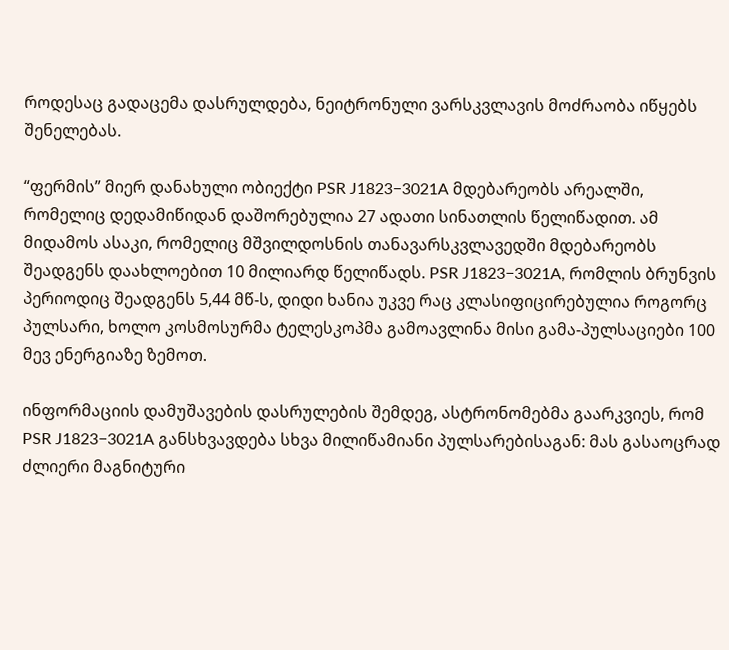როდესაც გადაცემა დასრულდება, ნეიტრონული ვარსკვლავის მოძრაობა იწყებს შენელებას.

“ფერმის” მიერ დანახული ობიექტი PSR J1823−3021A მდებარეობს არეალში, რომელიც დედამიწიდან დაშორებულია 27 ადათი სინათლის წელიწადით. ამ მიდამოს ასაკი, რომელიც მშვილდოსნის თანავარსკვლავედში მდებარეობს შეადგენს დაახლოებით 10 მილიარდ წელიწადს. PSR J1823−3021A, რომლის ბრუნვის პერიოდიც შეადგენს 5,44 მწ-ს, დიდი ხანია უკვე რაც კლასიფიცირებულია როგორც პულსარი, ხოლო კოსმოსურმა ტელესკოპმა გამოავლინა მისი გამა-პულსაციები 100 მევ ენერგიაზე ზემოთ.

ინფორმაციის დამუშავების დასრულების შემდეგ, ასტრონომებმა გაარკვიეს, რომ PSR J1823−3021A განსხვავდება სხვა მილიწამიანი პულსარებისაგან: მას გასაოცრად ძლიერი მაგნიტური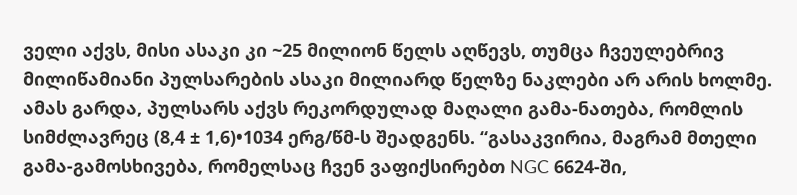ველი აქვს, მისი ასაკი კი ~25 მილიონ წელს აღწევს, თუმცა ჩვეულებრივ მილიწამიანი პულსარების ასაკი მილიარდ წელზე ნაკლები არ არის ხოლმე. ამას გარდა, პულსარს აქვს რეკორდულად მაღალი გამა-ნათება, რომლის სიმძლავრეც (8,4 ± 1,6)•1034 ერგ/წმ-ს შეადგენს. “გასაკვირია, მაგრამ მთელი გამა-გამოსხივება, რომელსაც ჩვენ ვაფიქსირებთ NGC 6624-ში,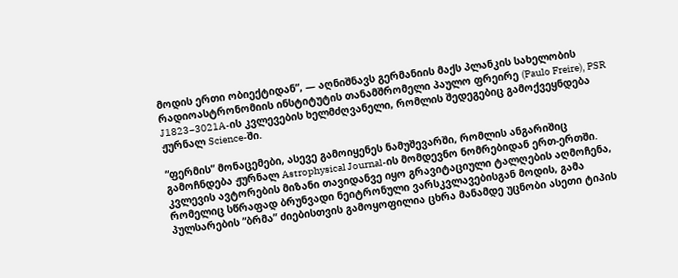მოდის ერთი ობიექტიდან”, — აღნიშნავს გერმანიის მაქს პლანკის სახელობის რადიოასტრონომიის ინსტიტუტის თანამშრომელი პაულო ფრეირე (Paulo Freire), PSR J1823−3021A-ის კვლევების ხელმძღვანელი, რომლის შედეგებიც გამოქვეყნდება ჟურნალ Science-ში.

“ფერმის” მონაცემები, ასევე გამოიყენეს ნამუშევარში, რომლის ანგარიშიც გამოჩნდება ჟურნალ Astrophysical Journal-ის მომდევნო ნომრებიდან ერთ-ერთში. კვლევის ავტორების მიზანი თავიდანვე იყო გრავიტაციული ტალღების აღმოჩენა, რომელიც სწრაფად ბრუნვადი ნეიტრონული ვარსკვლავებისგან მოდის, გამა პულსარების “ბრმა” ძიებისთვის გამოყოფილია ცხრა მანამდე უცნობი ასეთი ტიპის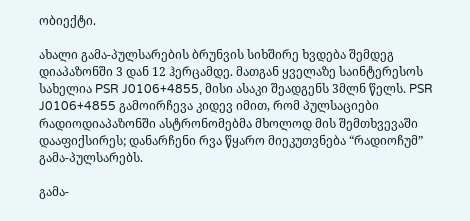ობიექტი.

ახალი გამა-პულსარების ბრუნვის სიხშირე ხვდება შემდეგ დიაპაზონში 3 დან 12 ჰერცამდე. მათგან ყველაზე საინტერესოს სახელია PSR J0106+4855, მისი ასაკი შეადგენს 3მლნ წელს. PSR J0106+4855 გამოირჩევა კიდევ იმით, რომ პულსაციები რადიოდიაპაზონში ასტრონომებმა მხოლოდ მის შემთხვევაში დააფიქსირეს; დანარჩენი რვა წყარო მიეკუთვნება “რადიოჩუმ” გამა-პულსარებს.

გამა-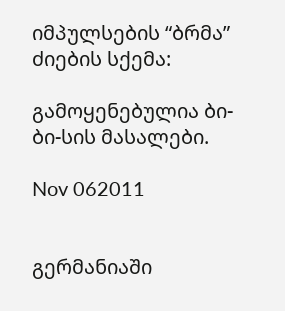იმპულსების “ბრმა” ძიების სქემა:

გამოყენებულია ბი-ბი-სის მასალები.

Nov 062011


გერმანიაში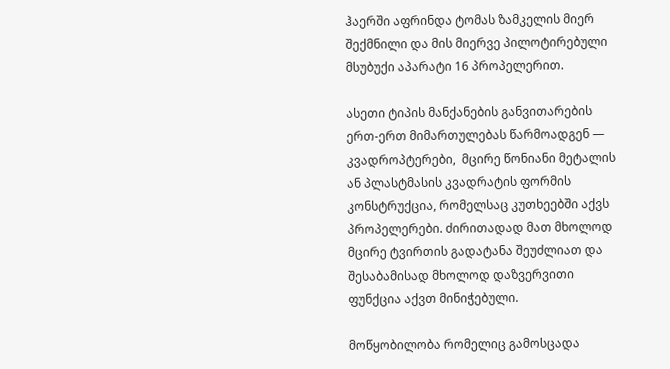ჰაერში აფრინდა ტომას ზამკელის მიერ შექმნილი და მის მიერვე პილოტირებული მსუბუქი აპარატი 16 პროპელერით.

ასეთი ტიპის მანქანების განვითარების ერთ-ერთ მიმართულებას წარმოადგენ — კვადროპტერები,  მცირე წონიანი მეტალის ან პლასტმასის კვადრატის ფორმის კონსტრუქცია, რომელსაც კუთხეებში აქვს პროპელერები. ძირითადად მათ მხოლოდ მცირე ტვირთის გადატანა შეუძლიათ და შესაბამისად მხოლოდ დაზვერვითი ფუნქცია აქვთ მინიჭებული.

მოწყობილობა რომელიც გამოსცადა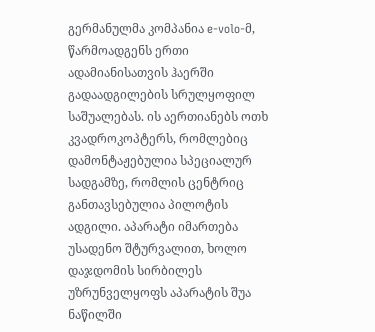გერმანულმა კომპანია e-volo-მ, წარმოადგენს ერთი ადამიანისათვის ჰაერში გადაადგილების სრულყოფილ საშუალებას. ის აერთიანებს ოთხ კვადროკოპტერს, რომლებიც დამონტაჟებულია სპეციალურ სადგამზე, რომლის ცენტრიც განთავსებულია პილოტის ადგილი. აპარატი იმართება უსადენო შტურვალით, ხოლო დაჯდომის სირბილეს უზრუნველყოფს აპარატის შუა ნაწილში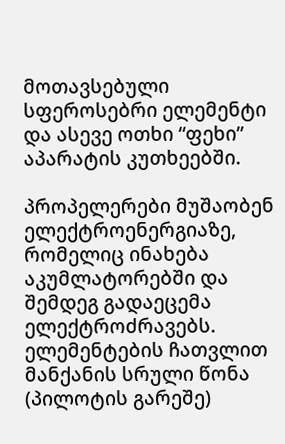მოთავსებული სფეროსებრი ელემენტი და ასევე ოთხი “ფეხი” აპარატის კუთხეებში.

პროპელერები მუშაობენ ელექტროენერგიაზე, რომელიც ინახება აკუმლატორებში და შემდეგ გადაეცემა ელექტროძრავებს. ელემენტების ჩათვლით მანქანის სრული წონა (პილოტის გარეშე)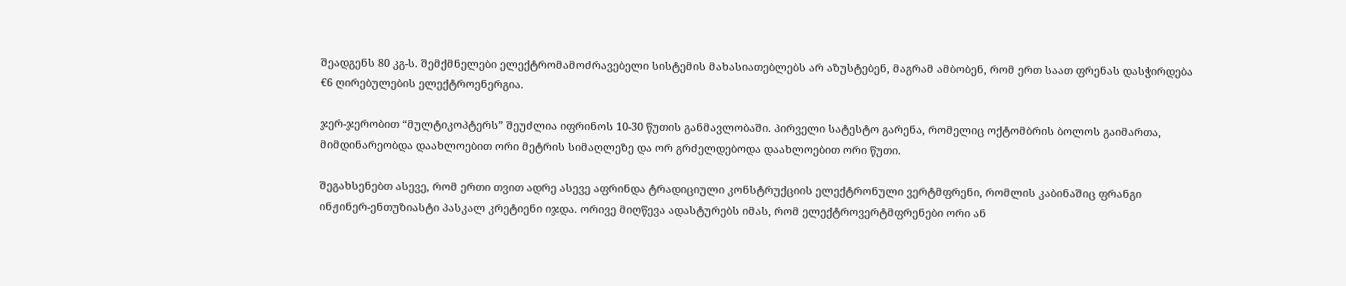შეადგენს 80 კგ-ს. შემქმნელები ელექტრომამოძრავებელი სისტემის მახასიათებლებს არ აზუსტებენ, მაგრამ ამბობენ, რომ ერთ საათ ფრენას დასჭირდება  €6 ღირებულების ელექტროენერგია.

ჯერ-ჯერობით “მულტიკოპტერს” შეუძლია იფრინოს 10-30 წუთის განმავლობაში. პირველი სატესტო გარენა, რომელიც ოქტომბრის ბოლოს გაიმართა, მიმდინარეობდა დაახლოებით ორი მეტრის სიმაღლეზე და ორ გრძელდებოდა დაახლოებით ორი წუთი.

შეგახსენებთ ასევე, რომ ერთი თვით ადრე ასევე აფრინდა ტრადიციული კონსტრუქციის ელექტრონული ვერტმფრენი, რომლის კაბინაშიც ფრანგი ინჟინერ-ენთუზიასტი პასკალ კრეტიენი იჯდა. ორივე მიღწევა ადასტურებს იმას, რომ ელექტროვერტმფრენები ორი ან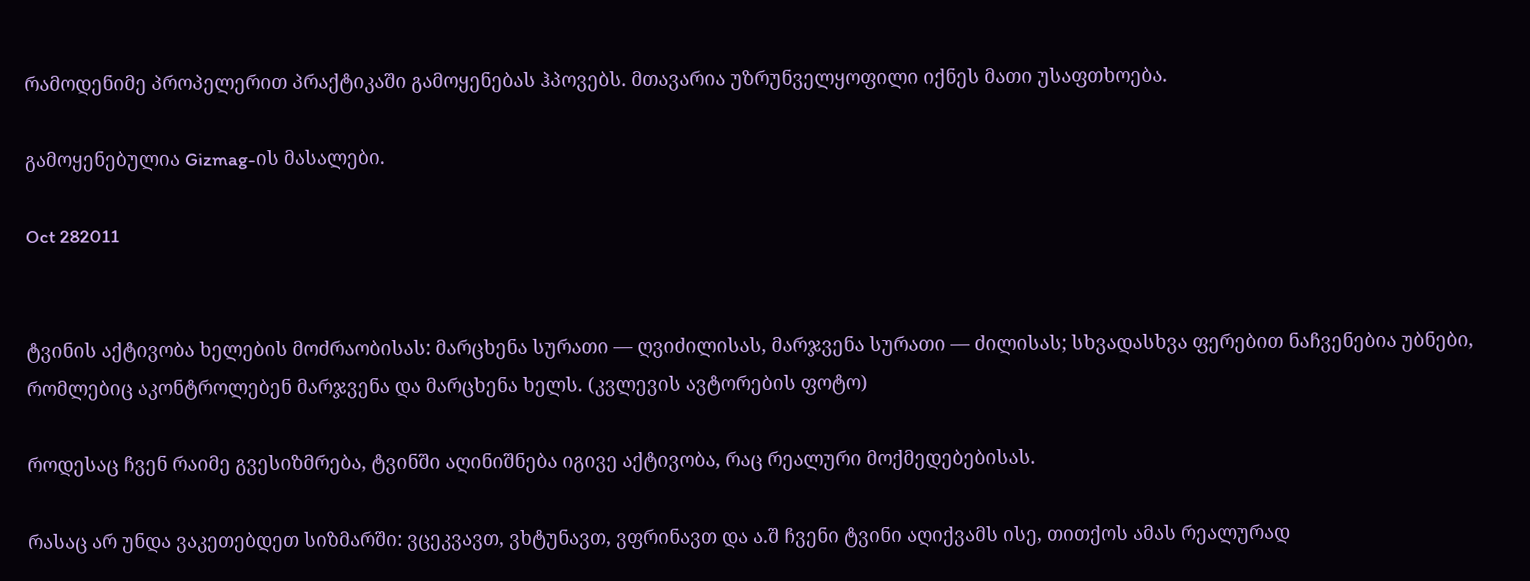რამოდენიმე პროპელერით პრაქტიკაში გამოყენებას ჰპოვებს. მთავარია უზრუნველყოფილი იქნეს მათი უსაფთხოება.

გამოყენებულია Gizmag-ის მასალები.

Oct 282011


ტვინის აქტივობა ხელების მოძრაობისას: მარცხენა სურათი — ღვიძილისას, მარჯვენა სურათი — ძილისას; სხვადასხვა ფერებით ნაჩვენებია უბნები, რომლებიც აკონტროლებენ მარჯვენა და მარცხენა ხელს. (კვლევის ავტორების ფოტო)

როდესაც ჩვენ რაიმე გვესიზმრება, ტვინში აღინიშნება იგივე აქტივობა, რაც რეალური მოქმედებებისას.

რასაც არ უნდა ვაკეთებდეთ სიზმარში: ვცეკვავთ, ვხტუნავთ, ვფრინავთ და ა.შ ჩვენი ტვინი აღიქვამს ისე, თითქოს ამას რეალურად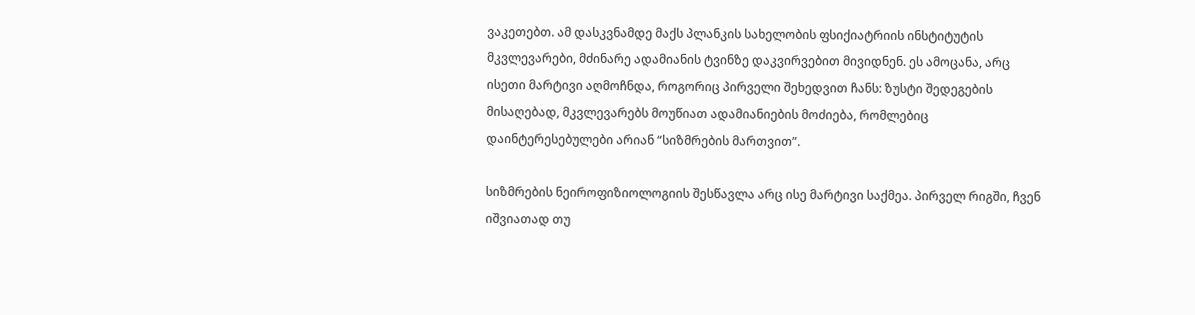ვაკეთებთ. ამ დასკვნამდე მაქს პლანკის სახელობის ფსიქიატრიის ინსტიტუტის მკვლევარები, მძინარე ადამიანის ტვინზე დაკვირვებით მივიდნენ. ეს ამოცანა, არც ისეთი მარტივი აღმოჩნდა, როგორიც პირველი შეხედვით ჩანს: ზუსტი შედეგების მისაღებად, მკვლევარებს მოუწიათ ადამიანიების მოძიება, რომლებიც დაინტერესებულები არიან “სიზმრების მართვით”.

სიზმრების ნეიროფიზიოლოგიის შესწავლა არც ისე მარტივი საქმეა. პირველ რიგში, ჩვენ იშვიათად თუ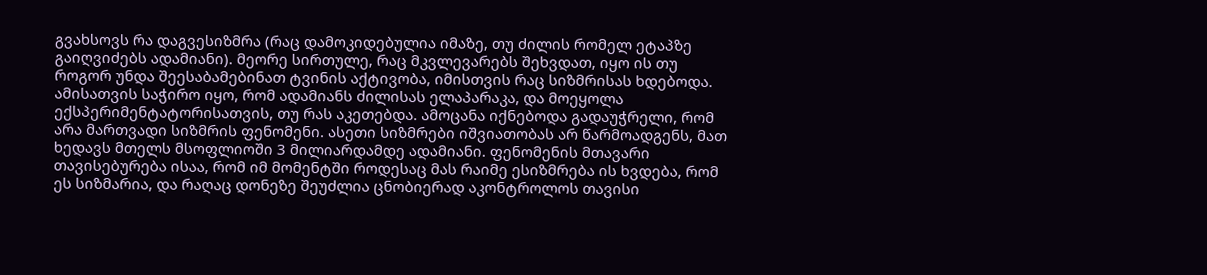გვახსოვს რა დაგვესიზმრა (რაც დამოკიდებულია იმაზე, თუ ძილის რომელ ეტაპზე გაიღვიძებს ადამიანი). მეორე სირთულე, რაც მკვლევარებს შეხვდათ, იყო ის თუ როგორ უნდა შეესაბამებინათ ტვინის აქტივობა, იმისთვის რაც სიზმრისას ხდებოდა. ამისათვის საჭირო იყო, რომ ადამიანს ძილისას ელაპარაკა, და მოეყოლა ექსპერიმენტატორისათვის, თუ რას აკეთებდა. ამოცანა იქნებოდა გადაუჭრელი, რომ არა მართვადი სიზმრის ფენომენი. ასეთი სიზმრები იშვიათობას არ წარმოადგენს, მათ ხედავს მთელს მსოფლიოში 3 მილიარდამდე ადამიანი. ფენომენის მთავარი თავისებურება ისაა, რომ იმ მომენტში როდესაც მას რაიმე ესიზმრება ის ხვდება, რომ ეს სიზმარია, და რაღაც დონეზე შეუძლია ცნობიერად აკონტროლოს თავისი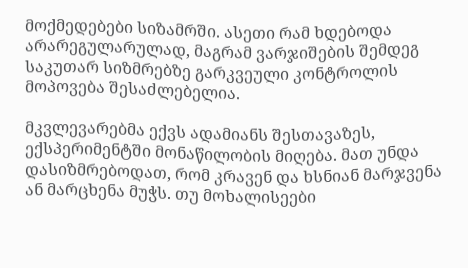მოქმედებები სიზამრში. ასეთი რამ ხდებოდა არარეგულარულად, მაგრამ ვარჯიშების შემდეგ საკუთარ სიზმრებზე გარკვეული კონტროლის მოპოვება შესაძლებელია.

მკვლევარებმა ექვს ადამიანს შესთავაზეს, ექსპერიმენტში მონაწილობის მიღება. მათ უნდა დასიზმრებოდათ, რომ კრავენ და ხსნიან მარჯვენა ან მარცხენა მუჭს. თუ მოხალისეები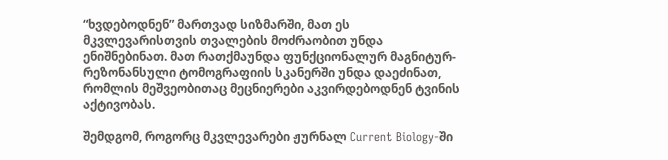“ხვდებოდნენ” მართვად სიზმარში, მათ ეს მკვლევარისთვის თვალების მოძრაობით უნდა ენიშნებინათ. მათ რათქმაუნდა ფუნქციონალურ მაგნიტურ-რეზონანსული ტომოგრაფიის სკანერში უნდა დაეძინათ, რომლის მეშვეობითაც მეცნიერები აკვირდებოდნენ ტვინის აქტივობას.

შემდგომ, როგორც მკვლევარები ჟურნალ Current Biology-ში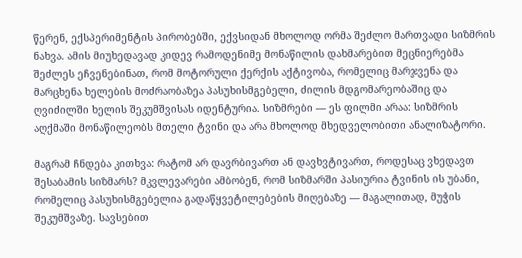წერენ, ექსპერიმენტის პირობებში, ექვსიდან მხოლოდ ორმა შეძლო მართვადი სიზმრის ნახვა. ამის მიუხედავად კიდევ რამოდენიმე მონაწილის დახმარებით მეცნიერებმა შეძლეს ეჩვენებინათ, რომ მოტორული ქერქის აქტივობა, რომელიც მარჯვენა და მარცხენა ხელების მოძრაობაზეა პასუხისმგებელი, ძილის მდგომარეობაშიც და ღვიძილში ხელის შეკუმშვისას იდენტურია. სიზმრები — ეს ფილმი არაა: სიზმრის აღქმაში მონაწილეობს მთელი ტვინი და არა მხოლოდ მხედველობითი ანალიზატორი.

მაგრამ ჩნდება კითხვა: რატომ არ დავრბივართ ან დავხვტივართ, როდესაც ვხედავთ შესაბამის სიზმარს? მკვლევარები ამბობენ, რომ სიზმარში პასიურია ტვინის ის უბანი, რომელიც პასუხისმგებელია გადაწყვეტილებების მიღებაზე — მაგალითად, მუჭის შეკუმშვაზე. სავსებით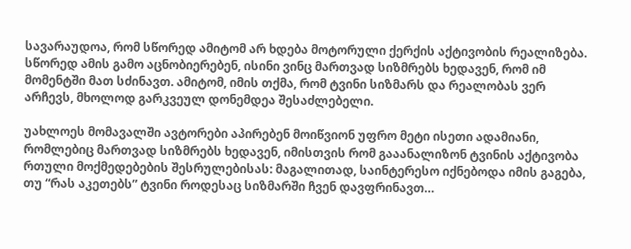სავარაუდოა, რომ სწორედ ამიტომ არ ხდება მოტორული ქერქის აქტივობის რეალიზება. სწორედ ამის გამო აცნობიერებენ, ისინი ვინც მართვად სიზმრებს ხედავენ, რომ იმ მომენტში მათ სძინავთ. ამიტომ, იმის თქმა, რომ ტვინი სიზმარს და რეალობას ვერ არჩევს, მხოლოდ გარკვეულ დონემდეა შესაძლებელი.

უახლოეს მომავალში ავტორები აპირებენ მოიწვიონ უფრო მეტი ისეთი ადამიანი, რომლებიც მართვად სიზმრებს ხედავენ, იმისთვის რომ გააანალიზონ ტვინის აქტივობა რთული მოქმედებების შესრულებისას: მაგალითად, საინტერესო იქნებოდა იმის გაგება, თუ “რას აკეთებს” ტვინი როდესაც სიზმარში ჩვენ დავფრინავთ…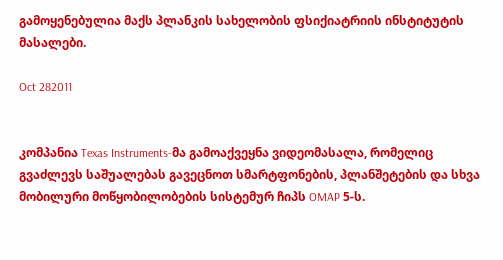გამოყენებულია მაქს პლანკის სახელობის ფსიქიატრიის ინსტიტუტის მასალები.

Oct 282011


კომპანია Texas Instruments-მა გამოაქვეყნა ვიდეომასალა, რომელიც გვაძლევს საშუალებას გავეცნოთ სმარტფონების, პლანშეტების და სხვა მობილური მოწყობილობების სისტემურ ჩიპს OMAP 5-ს.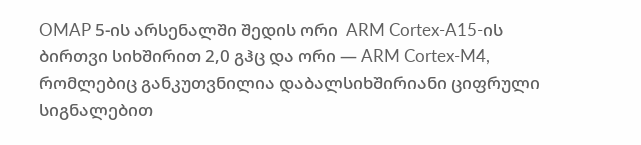OMAP 5-ის არსენალში შედის ორი  ARM Cortex-A15-ის ბირთვი სიხშირით 2,0 გჰც და ორი — ARM Cortex-M4, რომლებიც განკუთვნილია დაბალსიხშირიანი ციფრული სიგნალებით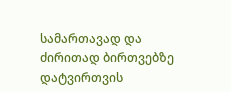სამართავად და ძირითად ბირთვებზე დატვირთვის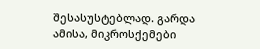შესასუსტებლად. გარდა ამისა, მიკროსქემები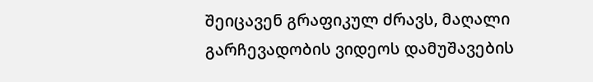შეიცავენ გრაფიკულ ძრავს, მაღალი გარჩევადობის ვიდეოს დამუშავების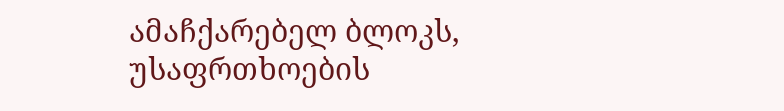ამაჩქარებელ ბლოკს, უსაფრთხოების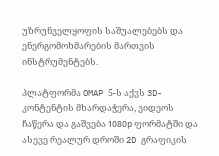უზრუნველყოფის საშუალებებს და ენერგომოხმარების მართვის ინსტრუმენტებს.

პლატფორმა OMAP 5-ს აქვს 3D-კონტენტის მხარდაჭერა, ვიდეოს ჩაწერა და გაშვება 1080р ფორმატში და ასევე რეალურ დროში 2D გრაფიკის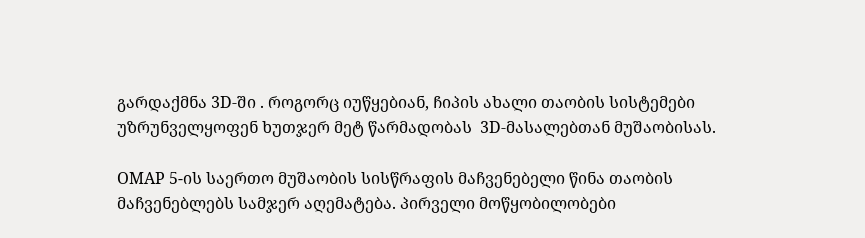გარდაქმნა 3D-ში . როგორც იუწყებიან, ჩიპის ახალი თაობის სისტემები უზრუნველყოფენ ხუთჯერ მეტ წარმადობას  3D-მასალებთან მუშაობისას.

OMAP 5-ის საერთო მუშაობის სისწრაფის მაჩვენებელი წინა თაობის მაჩვენებლებს სამჯერ აღემატება. პირველი მოწყობილობები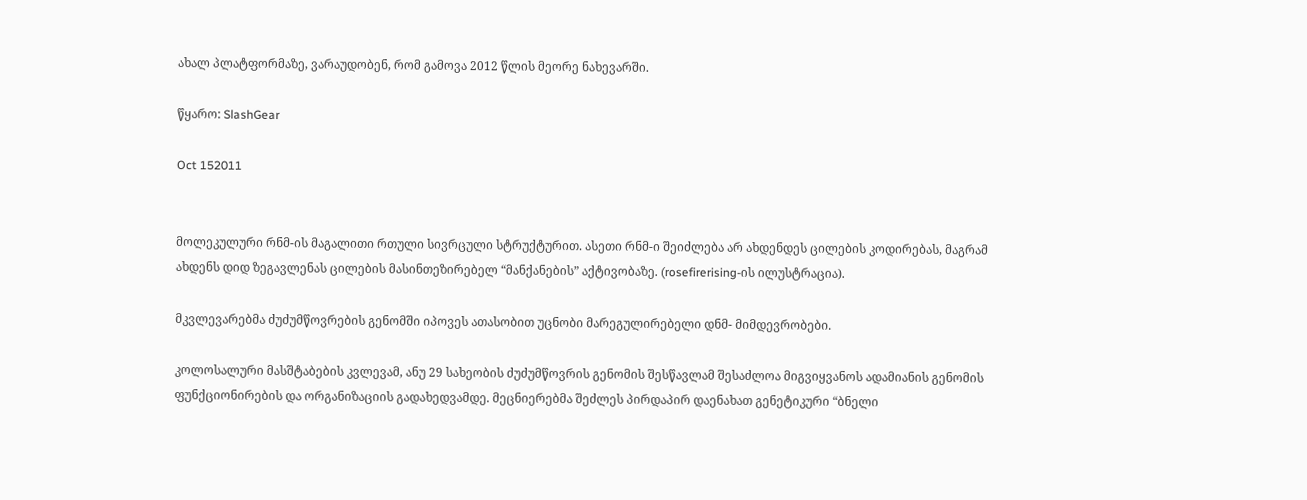ახალ პლატფორმაზე, ვარაუდობენ, რომ გამოვა 2012 წლის მეორე ნახევარში.

წყარო: SlashGear

Oct 152011


მოლეკულური რნმ-ის მაგალითი რთული სივრცული სტრუქტურით. ასეთი რნმ-ი შეიძლება არ ახდენდეს ცილების კოდირებას, მაგრამ ახდენს დიდ ზეგავლენას ცილების მასინთეზირებელ “მანქანების” აქტივობაზე. (rosefirerising-ის ილუსტრაცია).

მკვლევარებმა ძუძუმწოვრების გენომში იპოვეს ათასობით უცნობი მარეგულირებელი დნმ- მიმდევრობები.

კოლოსალური მასშტაბების კვლევამ, ანუ 29 სახეობის ძუძუმწოვრის გენომის შესწავლამ შესაძლოა მიგვიყვანოს ადამიანის გენომის ფუნქციონირების და ორგანიზაციის გადახედვამდე. მეცნიერებმა შეძლეს პირდაპირ დაენახათ გენეტიკური “ბნელი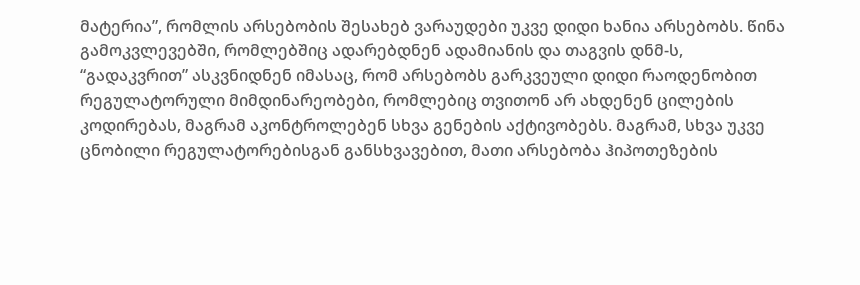მატერია”, რომლის არსებობის შესახებ ვარაუდები უკვე დიდი ხანია არსებობს. წინა გამოკვლევებში, რომლებშიც ადარებდნენ ადამიანის და თაგვის დნმ-ს, “გადაკვრით” ასკვნიდნენ იმასაც, რომ არსებობს გარკვეული დიდი რაოდენობით რეგულატორული მიმდინარეობები, რომლებიც თვითონ არ ახდენენ ცილების კოდირებას, მაგრამ აკონტროლებენ სხვა გენების აქტივობებს. მაგრამ, სხვა უკვე ცნობილი რეგულატორებისგან განსხვავებით, მათი არსებობა ჰიპოთეზების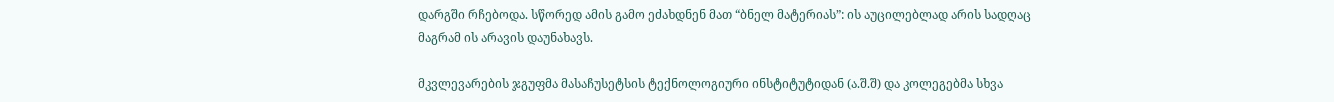დარგში რჩებოდა. სწორედ ამის გამო ეძახდნენ მათ “ბნელ მატერიას”: ის აუცილებლად არის სადღაც მაგრამ ის არავის დაუნახავს.

მკვლევარების ჯგუფმა მასაჩუსეტსის ტექნოლოგიური ინსტიტუტიდან (ა.შ.შ) და კოლეგებმა სხვა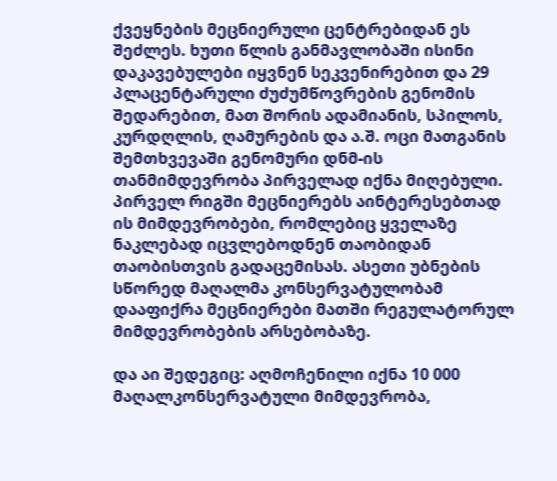ქვეყნების მეცნიერული ცენტრებიდან ეს შეძლეს. ხუთი წლის განმავლობაში ისინი დაკავებულები იყვნენ სეკვენირებით და 29 პლაცენტარული ძუძუმწოვრების გენომის შედარებით, მათ შორის ადამიანის, სპილოს, კურდღლის, ღამურების და ა.შ. ოცი მათგანის შემთხვევაში გენომური დნმ-ის თანმიმდევრობა პირველად იქნა მიღებული. პირველ რიგში მეცნიერებს აინტერესებთად ის მიმდევრობები, რომლებიც ყველაზე ნაკლებად იცვლებოდნენ თაობიდან თაობისთვის გადაცემისას. ასეთი უბნების სწორედ მაღალმა კონსერვატულობამ დააფიქრა მეცნიერები მათში რეგულატორულ მიმდევრობების არსებობაზე.

და აი შედეგიც: აღმოჩენილი იქნა 10 000 მაღალკონსერვატული მიმდევრობა,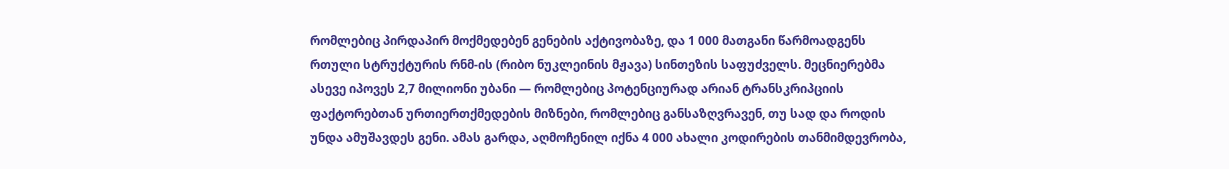რომლებიც პირდაპირ მოქმედებენ გენების აქტივობაზე, და 1 000 მათგანი წარმოადგენს რთული სტრუქტურის რნმ-ის (რიბო ნუკლეინის მჟავა) სინთეზის საფუძველს. მეცნიერებმა ასევე იპოვეს 2,7 მილიონი უბანი — რომლებიც პოტენციურად არიან ტრანსკრიპციის ფაქტორებთან ურთიერთქმედების მიზნები, რომლებიც განსაზღვრავენ, თუ სად და როდის უნდა ამუშავდეს გენი. ამას გარდა, აღმოჩენილ იქნა 4 000 ახალი კოდირების თანმიმდევრობა,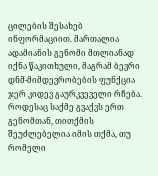ცილების შესახებ ინფორმაციით. მართალია ადამიანის გენომი მთლიანად იქნა წაკითხული, მაგრამ ბევრი დნმ-მიმდევრობების ფუნქცია ჯერ კიდევ გაურკვეველი რჩება. როდესაც საქმე გვაქვს ერთ გენომთან, თითქმის შეუძლებელია იმის თქმა, თუ რომელი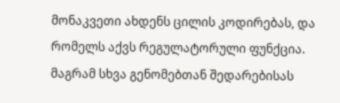მონაკვეთი ახდენს ცილის კოდირებას, და რომელს აქვს რეგულატორული ფუნქცია. მაგრამ სხვა გენომებთან შედარებისას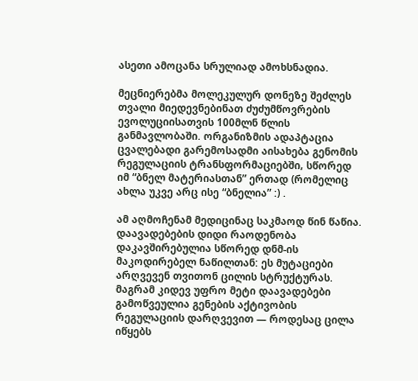ასეთი ამოცანა სრულიად ამოხსნადია.

მეცნიერებმა მოლეკულურ დონეზე შეძლეს თვალი მიედევნებინათ ძუძუმწოვრების ევოლუციისათვის 100მლნ წლის განმავლობაში. ორგანიზმის ადაპტაცია ცვალებადი გარემოსადმი აისახება გენომის რეგულაციის ტრანსფორმაციებში, სწორედ იმ “ბნელ მატერიასთან” ერთად (რომელიც ახლა უკვე არც ისე “ბნელია” :) .

ამ აღმოჩენამ მედიცინაც საკმაოდ წინ წაწია. დაავადებების დიდი რაოდენობა დაკავშირებულია სწორედ დნმ-ის მაკოდირებელ ნაწილთან: ეს მუტაციები არღვევენ თვითონ ცილის სტრუქტურას. მაგრამ კიდევ უფრო მეტი დაავადებები გამოწვეულია გენების აქტივობის რეგულაციის დარღვევით — როდესაც ცილა იწყებს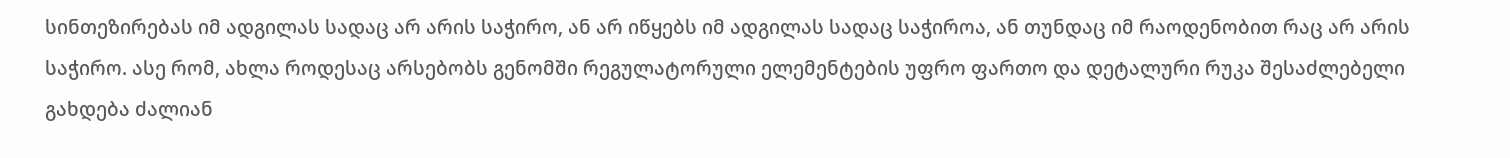სინთეზირებას იმ ადგილას სადაც არ არის საჭირო, ან არ იწყებს იმ ადგილას სადაც საჭიროა, ან თუნდაც იმ რაოდენობით რაც არ არის საჭირო. ასე რომ, ახლა როდესაც არსებობს გენომში რეგულატორული ელემენტების უფრო ფართო და დეტალური რუკა შესაძლებელი გახდება ძალიან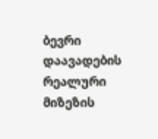ბევრი დაავადების რეალური მიზეზის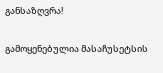განსაზღვრა!

გამოყენებულია მასაჩუსეტსის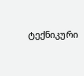ტექნიკური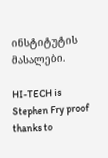ინსტიტუტის მასალები.

HI-TECH is Stephen Fry proof thanks to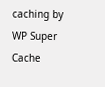caching by WP Super Cache